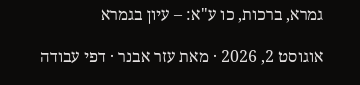גמרא, ברכות, כו ע"א: – עיון בגמרא

אוגוסט 2, 2026 · מאת עזר אבנר · דפי עבודה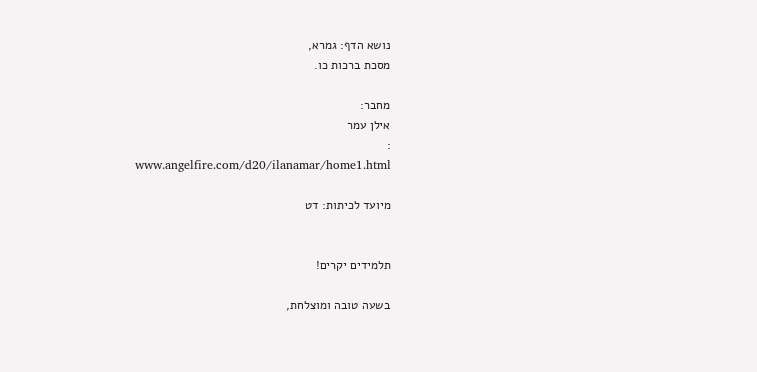נושא הדף: גמרא,
מסכת ברכות כו.

מחבר:
אילן עמר
:
www.angelfire.com/d20/ilanamar/home1.html

מיועד לכיתות: דט


תלמידים יקרים!

בשעה טובה ומוצלחת,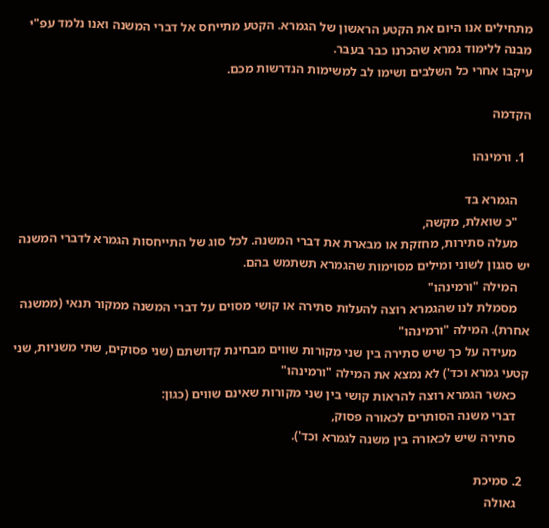מתחילים אנו היום את הקטע הראשון של הגמרא. הקטע מתייחס אל דברי המשנה ואנו נלמד עפ"י מבנה ללימוד גמרא שהכרנו כבר בעבר.
עיקבו אחרי כל השלבים ושימו לב למשימות הנדרשות מכם.

הקדמה

  1. ורמינהו

    הגמרא בד
    "כ שואלת, מקשה,
    מעלה סתירות, מחזקת או מבארת את דברי המשנה. לכל סוג של התייחסות הגמרא לדברי המשנה יש סגנון לשוני ומילים מסוימות שהגמרא תשתמש בהם.
    המילה "ורמינהו"
    מסמלת לנו שהגמרא רוצה להעלות סתירה או קושי מסוים על דברי המשנה ממקור תנאי (ממשנה אחרת). המילה "ורמינהו"
    מעידה על כך שיש סתירה בין שני מקורות שווים מבחינת קדושתם (שני פסוקים, שתי משניות, שני קטעי גמרא וכד') לא נמצא את המילה "ורמינהו"
    כאשר הגמרא רוצה להראות קושי בין שני מקורות שאינם שווים (כגון:
    דברי משנה הסותרים לכאורה פסוק,
    סתירה שיש לכאורה בין משנה לגמרא וכד').

  2. סמיכת
    גאולה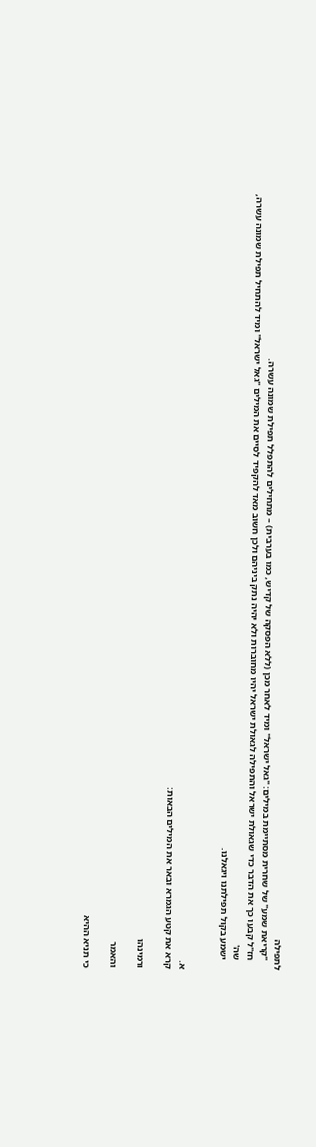לתפילה
    "קריאת שמע" של שחרית מסתיימת במילים: "גאל ישראל" ומיד לאחר מכן (ללא הפסקה של קדיש, כמו בערבית) – מתחילים להתפלל תפילת שמונה עשרה.
    חז"ל קבעו כך את הדבר כדי שגאולת ישראל והתפילה לגאולת ישראל יהיו מחוברות ולא יהיה נתק ביניהם ולכן חשוב מאד להקפיד לסיים את המילים "גאל ישראל" ומיד להתחיל תפילת שמונה עשרה,
    שה'
    ישמע בקול תפילתנו ויגאלנו.


א.
קרא את קטע הגמרא ובאר את המילים הבאות:

ורמינהו

והאמר

כי תניא ההיא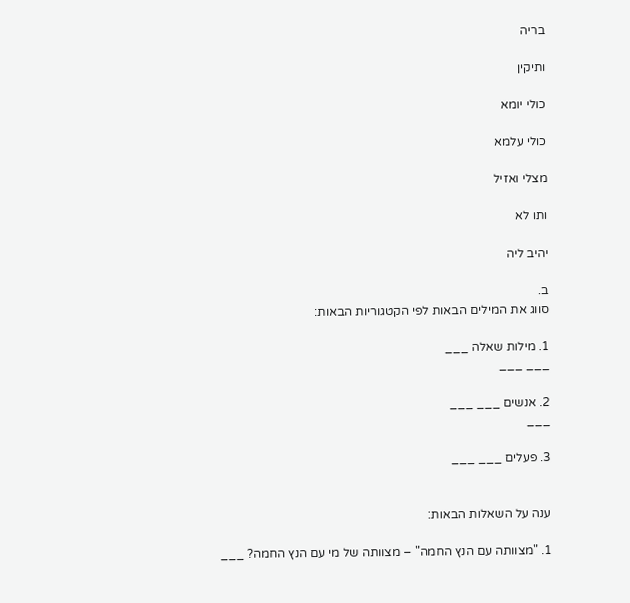בריה

ותיקין

כולי יומא

כולי עלמא

מצלי ואזיל

ותו לא

יהיב ליה

ב.
סווג את המילים הבאות לפי הקטגוריות הבאות:

1. מילות שאלה ___
___ ___

2. אנשים ___ ___
___

3. פעלים ___ ___


ענה על השאלות הבאות:

1. "מצוותה עם הנץ החמה" – מצוותה של מי עם הנץ החמה? ___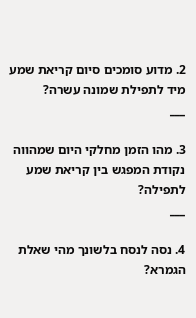2. מדוע סומכים סיום קריאת שמע מיד לתפילת שמונה עשרה?
___

3. מהו הזמן מחלקי היום שמהווה נקודת המפגש בין קריאת שמע לתפילה?
___

4. נסה לנסח בלשונך מהי שאלת הגמרא?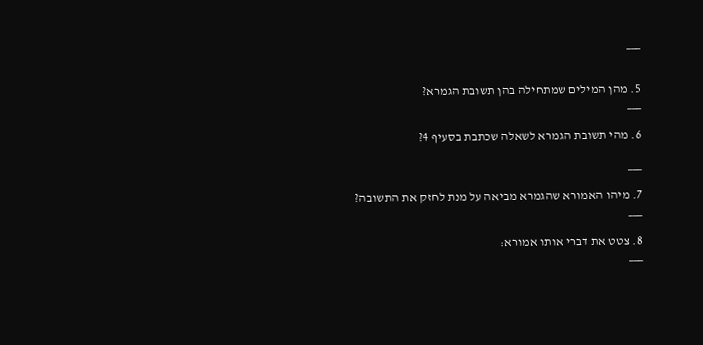___


5. מהן המילים שמתחילה בהן תשובת הגמרא?
___

6. מהי תשובת הגמרא לשאלה שכתבת בסעיף 4?

___

7. מיהו האמורא שהגמרא מביאה על מנת לחזק את התשובה?
___

8. צטט את דברי אותו אמורא:
___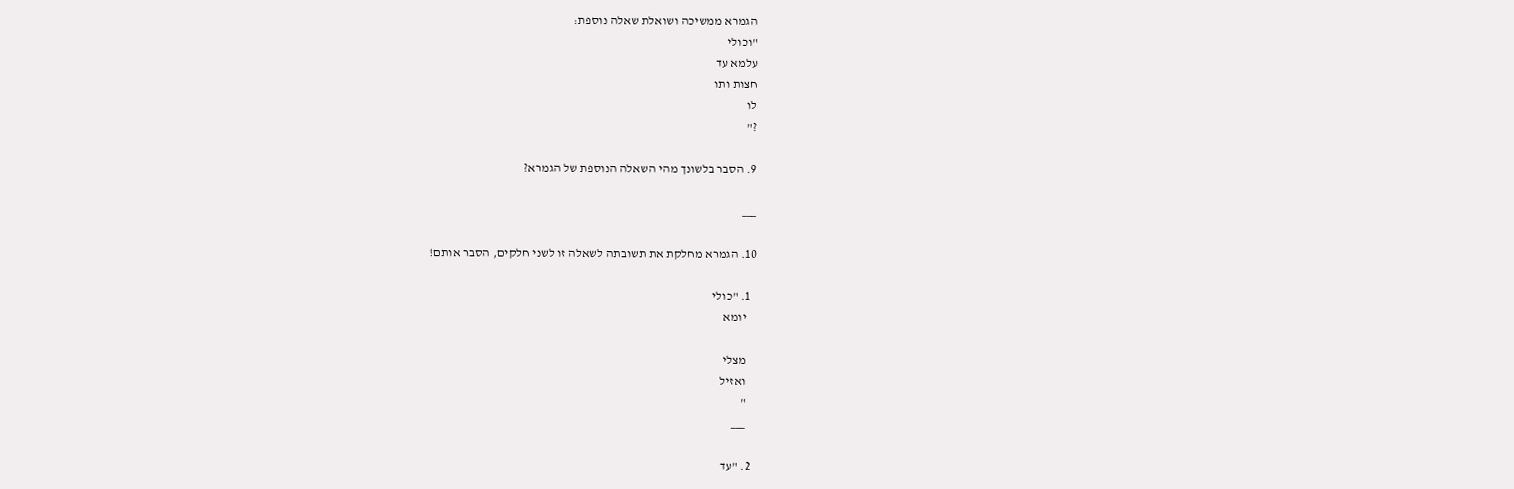הגמרא ממשיכה ושואלת שאלה נוספת:
"וכולי
עלמא עד
חצות ותו
לו
?"

9. הסבר בלשונך מהי השאלה הנוספת של הגמרא?

___

10. הגמרא מחלקת את תשובתה לשאלה זו לשני חלקים, הסבר אותם!

  1. "כולי
    יומא

    מצלי
    ואזיל
    "
    ___

  2. "עד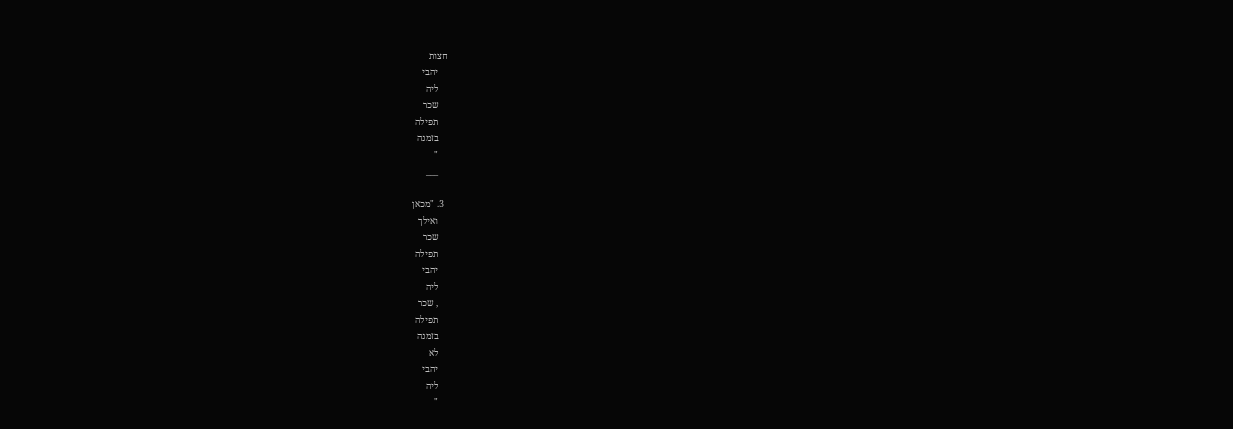חצות
    יהבי
    ליה
    שכר
    תפילה
    בזמנה
    "
    ___

  3. "מכאן
    ואילך
    שכר
    תפילה
    יהבי
    ליה
    , שכר
    תפילה
    בזמנה
    לא
    יהבי
    ליה
    "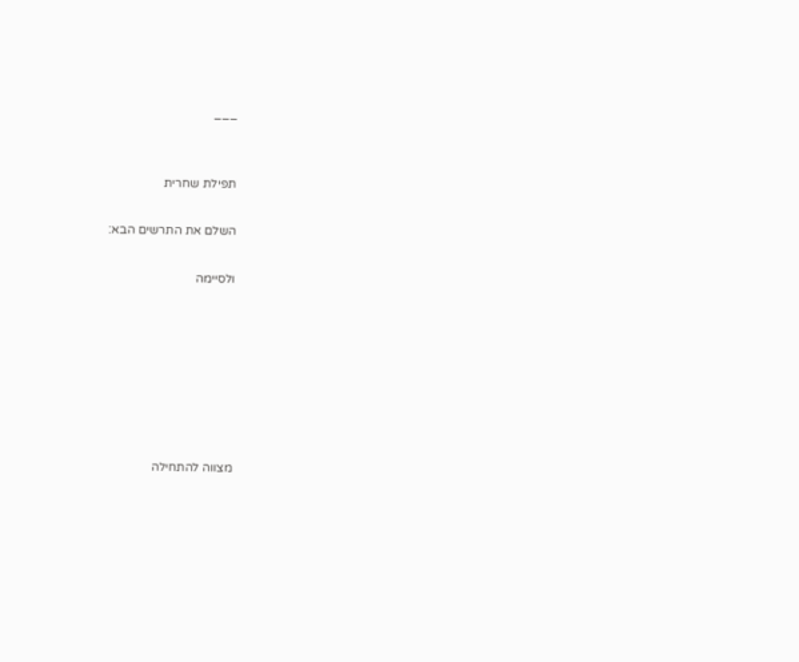___


תפילת שחרית

השלם את התרשים הבא:

ולסיימה







מצווה להתחילה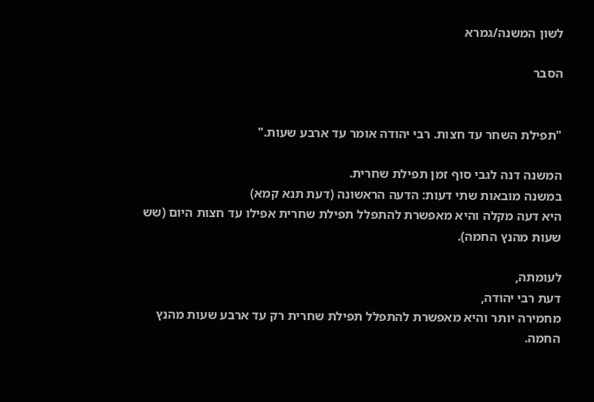לשון המשנה/גמרא

הסבר


"תפילת השחר עד חצות. רבי יהודה אומר עד ארבע שעות."

המשנה דנה לגבי סוף זמן תפילת שחרית.
במשנה מובאות שתי דעות: הדעה הראשונה (דעת תנא קמא)
היא דעה מקלה והיא מאפשרת להתפלל תפילת שחרית אפילו עד חצות היום (שש שעות מהנץ החמה).

לעומתה,
דעת רבי יהודה,
מחמירה יותר והיא מאפשרת להתפלל תפילת שחרית רק עד ארבע שעות מהנץ החמה.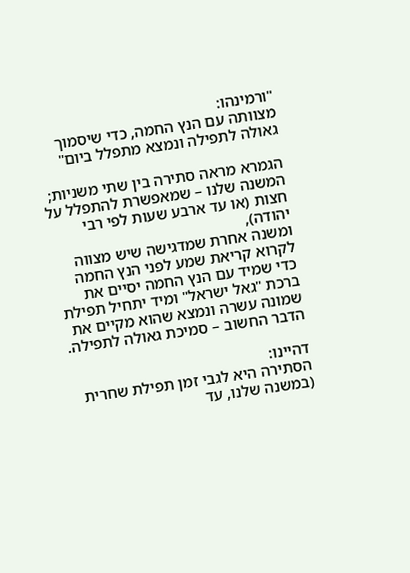"ורמינהו:
מצוותה עם הנץ החמה, כדי שיסמוך גאולה לתפילה ונמצא מתפלל ביום"

הגמרא מראה סתירה בין שתי משניות; המשנה שלנו – שמאפשרת להתפלל על חצות (או עד ארבע שעות לפי רבי יהודה),
ומשנה אחרת שמדגישה שיש מצווה לקרוא קריאת שמע לפני הנץ החמה כדי שמיד עם הנץ החמה יסיים את ברכת "גאל ישראל" ומיד יתחיל תפילת שמונה עשרה ונמצא שהוא מקיים את הדבר החשוב – סמיכת גאולה לתפילה.

דהיינו:
הסתירה היא לגבי זמן תפילת שחרית (במשנה שלנו, עד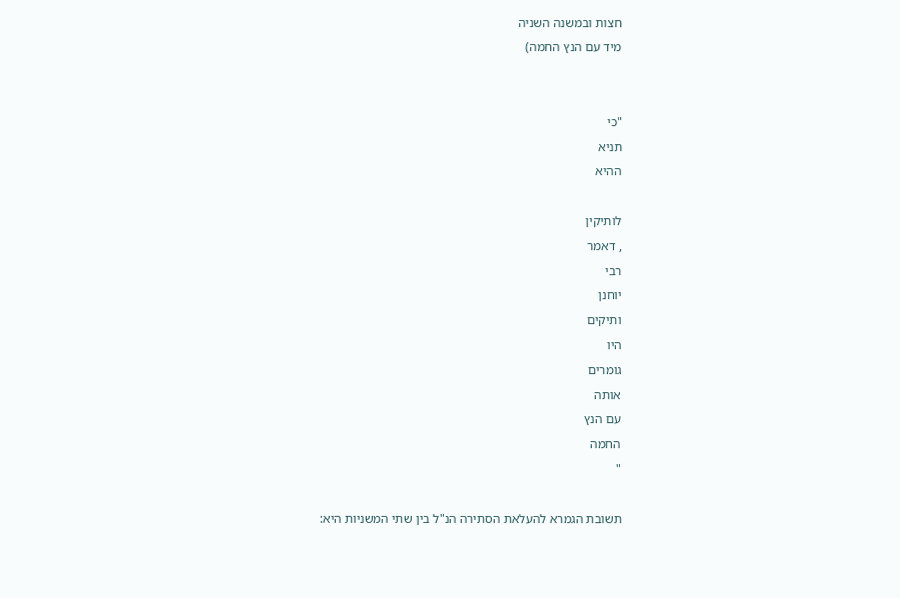חצות ובמשנה השניה
מיד עם הנץ החמה)


"כי
תניא
ההיא

לותיקין
, דאמר
רבי
יוחנן
ותיקים
היו
גומרים
אותה
עם הנץ
החמה
"

תשובת הגמרא להעלאת הסתירה הנ"ל בין שתי המשניות היא: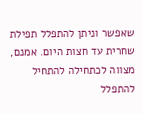שאפשר וניתן להתפלל תפילת שחרית עד חצות היום. אמנם,
מצווה לכתחילה להתחיל להתפלל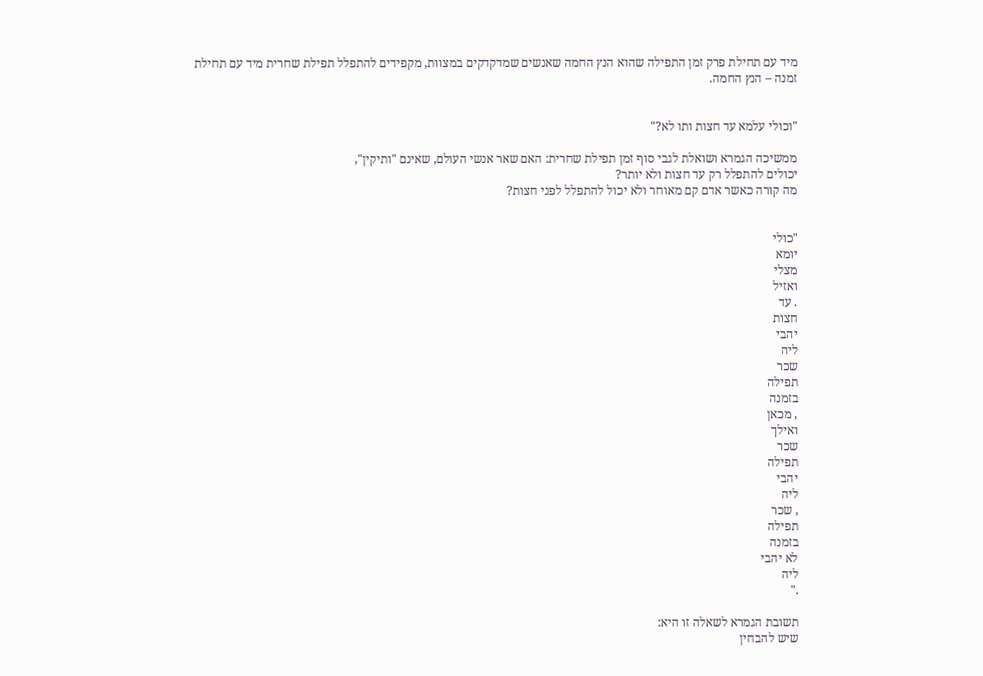מיד עם תחילת פרק זמן התפילה שהוא הנץ החמה שאנשים שמדקדקים במצוות, מקפידים להתפלל תפילת שחרית מיד עם תחילת זמנה – הנץ החמה.


"וכולי עלמא עד חצות ותו לא?"

ממשיכה הגמרא ושואלת לגבי סוף זמן תפילת שחרית: האם שאר אנשי העולם, שאינם "ותיקין",
יכולים להתפלל רק עד חצות ולא יותר?
מה קורה כאשר אדם קם מאוחר ולא יכול להתפלל לפני חצות?


"כולי
יומא
מצלי
ואזיל
. עד
חצות
יהבי
ליה
שכר
תפילה
בזמנה
, מכאן
ואילך
שכר
תפילה
יהבי
ליה
, שכר
תפילה
בזמנה
לא יהבי
ליה
."

תשובת הגמרא לשאלה זו היא:
שיש להבחין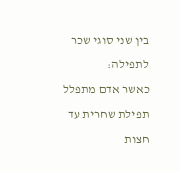בין שני סוגי שכר לתפילה:
כאשר אדם מתפלל תפילת שחרית עד חצות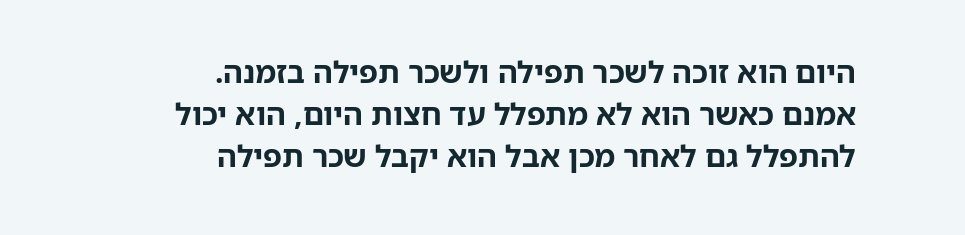היום הוא זוכה לשכר תפילה ולשכר תפילה בזמנה.
אמנם כאשר הוא לא מתפלל עד חצות היום, הוא יכול להתפלל גם לאחר מכן אבל הוא יקבל שכר תפילה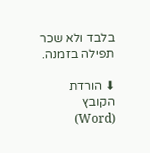בלבד ולא שכר תפילה בזמנה.

⬇ הורדת הקובץ (Word)